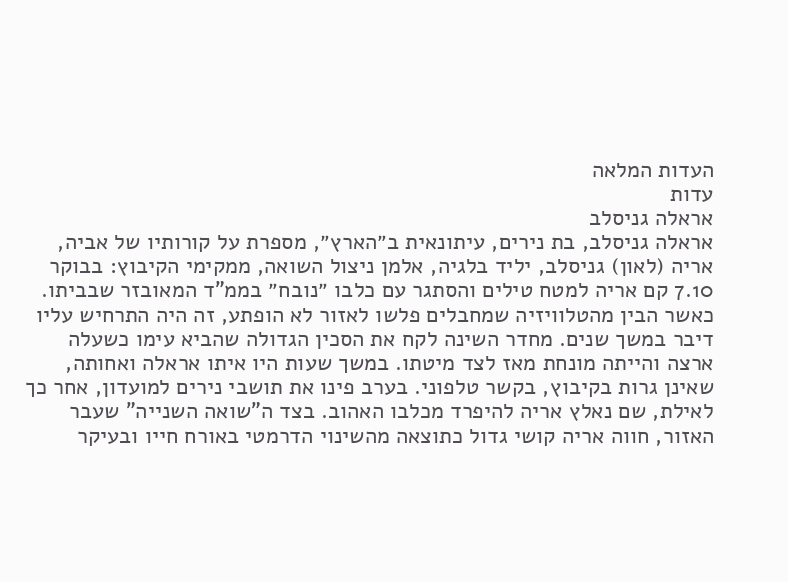העדות המלאה
עדות
אראלה גניסלב
אראלה גניסלב, בת נירים, עיתונאית ב״הארץ״, מספרת על קורותיו של אביה, אריה (לאון) גניסלב, יליד בלגיה, אלמן ניצול השואה, ממקימי הקיבוץ: בבוקר 7.10 קם אריה למטח טילים והסתגר עם כלבו ״נובח״ בממ"ד המאובזר שבביתו. כאשר הבין מהטלוויזיה שמחבלים פלשו לאזור לא הופתע, זה היה התרחיש עליו דיבר במשך שנים. מחדר השינה לקח את הסכין הגדולה שהביא עימו כשעלה ארצה והייתה מונחת מאז לצד מיטתו. במשך שעות היו איתו אראלה ואחותה, שאינן גרות בקיבוץ, בקשר טלפוני. בערב פינו את תושבי נירים למועדון, אחר כך לאילת, שם נאלץ אריה להיפרד מכלבו האהוב. בצד ה"שואה השנייה" שעבר האזור, חווה אריה קושי גדול כתוצאה מהשינוי הדרמטי באורח חייו ובעיקר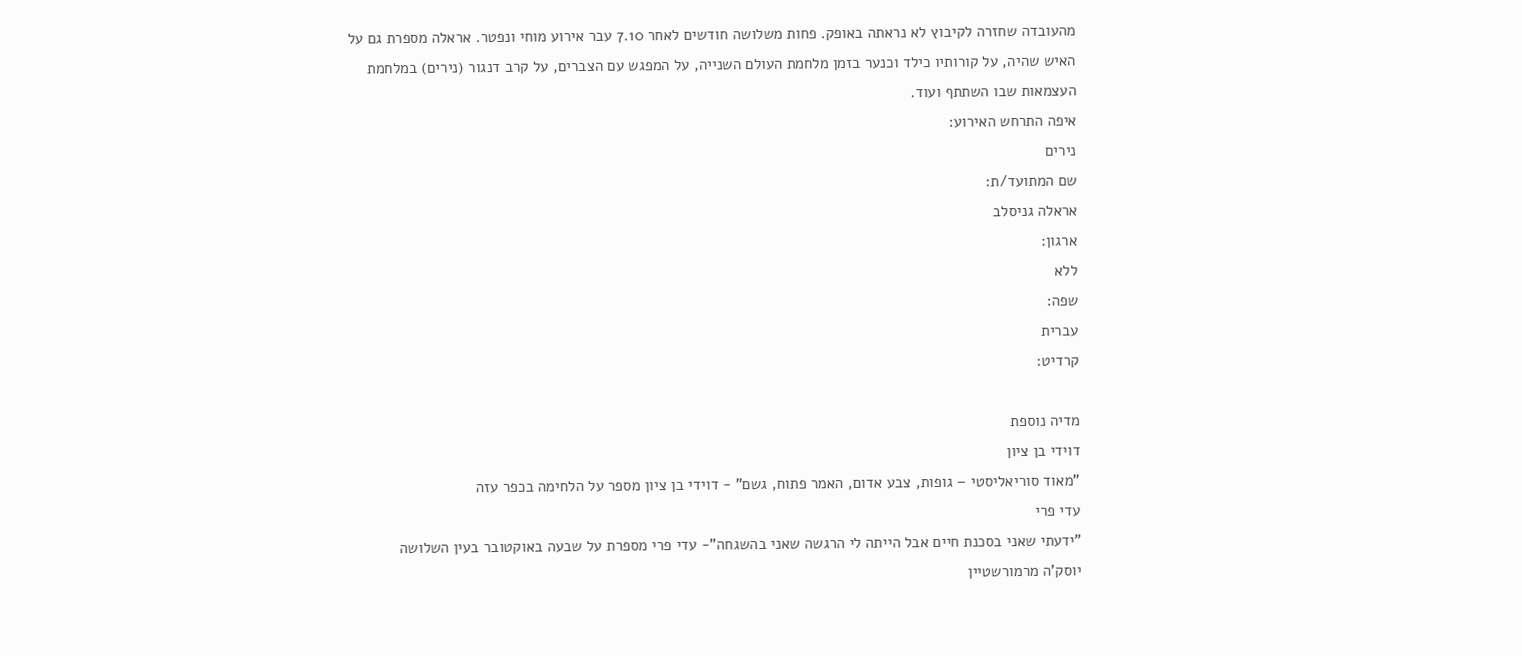מהעובדה שחזרה לקיבוץ לא נראתה באופק. פחות משלושה חודשים לאחר 7.10 עבר אירוע מוחי ונפטר. אראלה מספרת גם על האיש שהיה, על קורותיו כילד וכנער בזמן מלחמת העולם השנייה, על המפגש עם הצברים, על קרב דנגור (נירים) במלחמת העצמאות שבו השתתף ועוד.
איפה התרחש האירוע:
נירים
שם המתועד/ת:
אראלה גניסלב
ארגון:
ללא
שפה:
עברית
קרדיט:

מדיה נוספת
דוידי בן ציון
"מאוד סוריאליסטי – גופות, צבע אדום, האמר פתוח, גשם" - דוידי בן ציון מספר על הלחימה בכפר עזה
עדי פרי
"ידעתי שאני בסכנת חיים אבל הייתה לי הרגשה שאני בהשגחה"- עדי פרי מספרת על שבעה באוקטובר בעין השלושה
יוסק'ה מרמורשטיין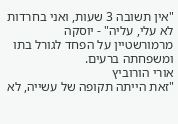"אין תשובה 3 שעות, ואני בחרדות לא עלי, עליה" - יוסקה מרמורשטיין על הפחד לגורל בתו ומשפחתה ברעים.
אורי הורוביץ
"זאת הייתה תקופה של עשייה, לא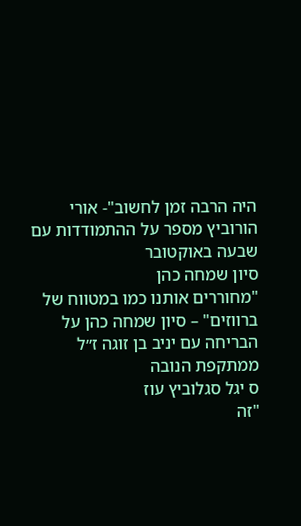היה הרבה זמן לחשוב"- אורי הורוביץ מספר על ההתמודדות עם שבעה באוקטובר
סיון שמחה כהן
"מחוררים אותנו כמו במטווח של ברווזים" – סיון שמחה כהן על הבריחה עם יניב בן זוגה ז״ל ממתקפת הנובה
ס יגל סגלוביץ עוז
"זה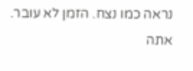נראה כמו נצח. הזמן לא עובר. אתה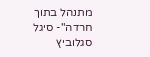מתנהל בתוך חרדה"- סיגל סגלוביץ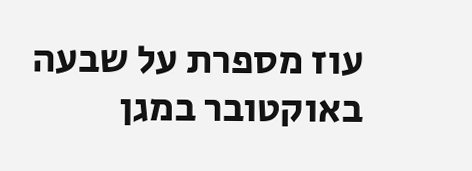עוז מספרת על שבעה באוקטובר במגן